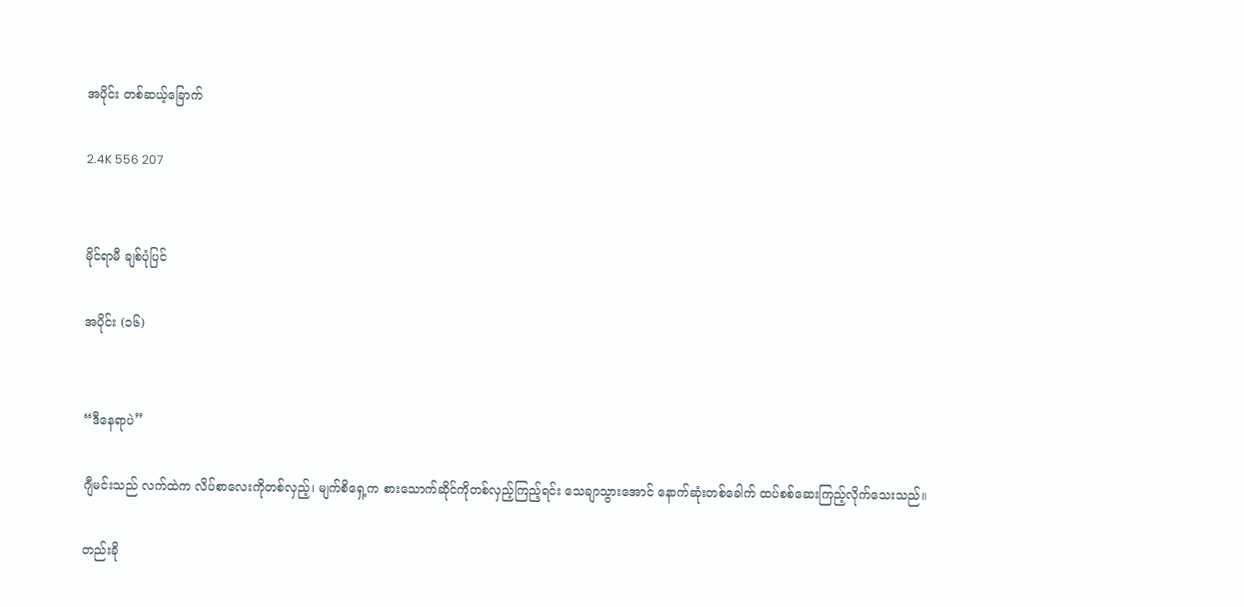အပိုင်း တစ်ဆယ့်ခြောက်

2.4K 556 207


မိုင်ရာမီ ချစ်ပုံပြင်

အပိုင်း (၁၆)


“ဒီနေရာပဲ”

ဂျီမင်းသည် လက်ထဲက လိပ်စာလေးကိုတစ်လှည့်၊ မျက်စိရှေ့က စားသောက်ဆိုင်ကိုတစ်လှည့်ကြည့်ရင်း သေချာသွားအောင် နောက်ဆုံးတစ်ခေါက် ထပ်စစ်ဆေးကြည့်လိုက်သေးသည်။

တည်းခို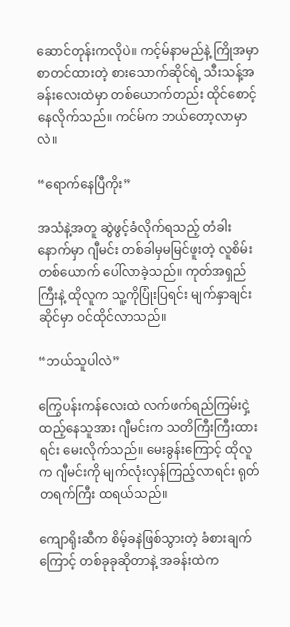ဆောင်တုန်းကလိုပဲ။ ကင့်မ်နာမည်နဲ့ ကြိုအမှာစာတင်ထားတဲ့ စားသောက်ဆိုင်ရဲ့ သီးသန့်အခန်းလေးထဲမှာ တစ်ယောက်တည်း ထိုင်စောင့်နေလိုက်သည်။ ကင်မ်က ဘယ်တော့လာမှာလဲ။

“ရောက်နေပြီကိုး”

အသံနဲ့အတူ ဆွဲဖွင့်ခံလိုက်ရသည့် တံခါးနောက်မှာ ဂျီမင်း တစ်ခါမှမမြင်ဖူးတဲ့ လူစိမ်းတစ်ယောက် ပေါ်လာခဲ့သည်။ ကုတ်အရှည်ကြီးနဲ့ ထိုလူက သူ့ကိုပြုံးပြရင်း မျက်နှာချင်းဆိုင်မှာ ဝင်ထိုင်လာသည်။

“ဘယ်သူပါလဲ”

ကြွေပန်းကန်လေးထဲ လက်ဖက်ရည်ကြမ်းငှဲ့ထည့်နေသူအား ဂျီမင်းက သတိကြီးကြီးထားရင်း မေးလိုက်သည်။ မေးခွန်းကြောင့် ထိုလူက ဂျီမင်းကို မျက်လုံးလှန်ကြည့်လာရင်း ရုတ်တရက်ကြီး ထရယ်သည်။

ကျောရိုးဆီက စိမ့်ခနဲဖြစ်သွားတဲ့ ခံစားချက်ကြောင့် တစ်ခုခုဆိုတာနဲ့ အခန်းထဲက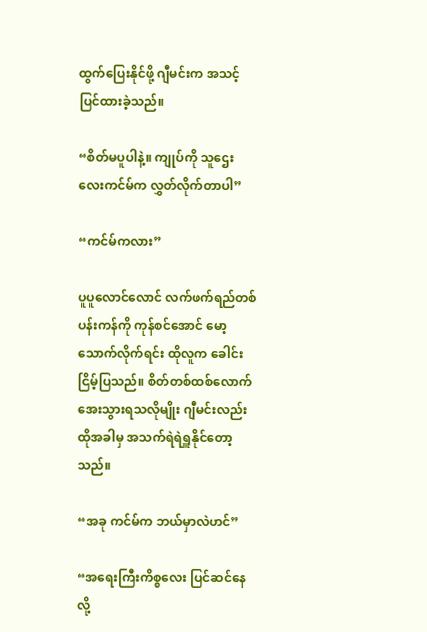ထွက်ပြေးနိုင်ဖို့ ဂျီမင်းက အသင့်ပြင်ထားခဲ့သည်။

“စိတ်မပူပါနဲ့။ ကျုပ်ကို သူဌေးလေးကင်မ်က လွှတ်လိုက်တာပါ”

“ကင်မ်ကလား”

ပူပူလောင်လောင် လက်ဖက်ရည်တစ်ပန်းကန်ကို ကုန်စင်အောင် မော့သောက်လိုက်ရင်း ထိုလူက ခေါင်းငြိမ့်ပြသည်။ စိတ်တစ်ထစ်လောက် အေးသွားရသလိုမျိုး ဂျီမင်းလည်း ထိုအခါမှ အသက်ရဲရဲရှူနိုင်တော့သည်။

“အခု ကင်မ်က ဘယ်မှာလဲဟင်”

“အရေးကြီးကိစ္စလေး ပြင်ဆင်နေလို့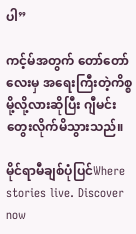ပါ”

ကင့်မ်အတွက် တော်တော်လေးမှ အရေးကြီးတဲ့ကိစ္စမို့လို့လားဆိုပြီး ဂျီမင်း တွေးလိုက်မိသွားသည်။

မိုင်ရာမီချစ်ပုံပြင်Where stories live. Discover now